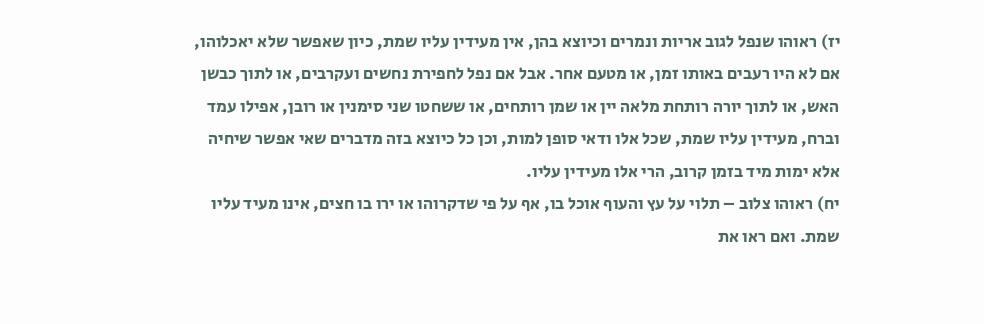יז) ראוהו שנפל לגוב אריות ונמרים וכיוצא בהן, אין מעידין עליו שמת, כיון שאפשר שלא יאכלוהו, אם לא היו רעבים באותו זמן, או מטעם אחר. אבל אם נפל לחפירת נחשים ועקרבים, או לתוך כבשן האש, או לתוך יורה רותחת מלאה יין או שמן רותחים, או ששחטו שני סימנין או רובן, אפילו עמד וברח, מעידין עליו שמת, שכל אלו ודאי סופן למות, וכן כל כיוצא בזה מדברים שאי אפשר שיחיה אלא ימות מיד בזמן קרוב, הרי אלו מעידין עליו.
יח) ראוהו צלוב – תלוי על עץ והעוף אוכל בו, אף על פי שדקרוהו או ירו בו חצים, אינו מעיד עליו שמת. ואם ראו את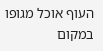העוף אוכל מגופו במקום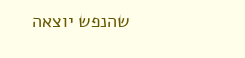שהנפש יוצאה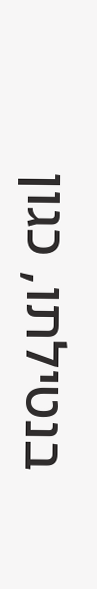בנטילתו, כגון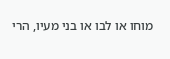מוחו או לבו או בני מעיו, הרי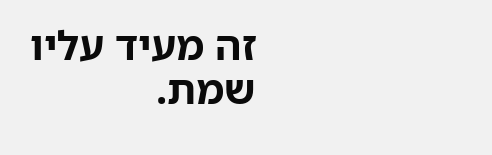זה מעיד עליו שמת.